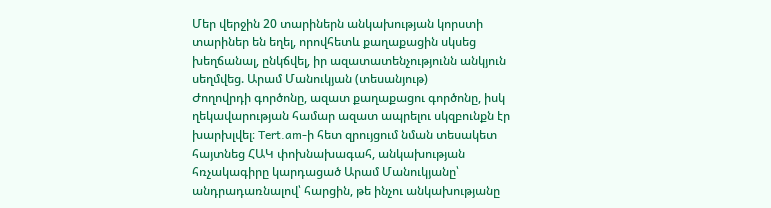Մեր վերջին 20 տարիներն անկախության կորստի տարիներ են եղել, որովհետև քաղաքացին սկսեց խեղճանալ, ընկճվել, իր ազատատենչությունն անկյուն սեղմվեց. Արամ Մանուկյան (տեսանյութ)
Ժողովրդի գործոնը, ազատ քաղաքացու գործոնը, իսկ ղեկավարության համար ազատ ապրելու սկզբունքն էր խարխլվել։ Tert.am-ի հետ զրույցում նման տեսակետ հայտնեց ՀԱԿ փոխնախագահ, անկախության հռչակագիրը կարդացած Արամ Մանուկյանը՝ անդրադառնալով՝ հարցին, թե ինչու անկախությանը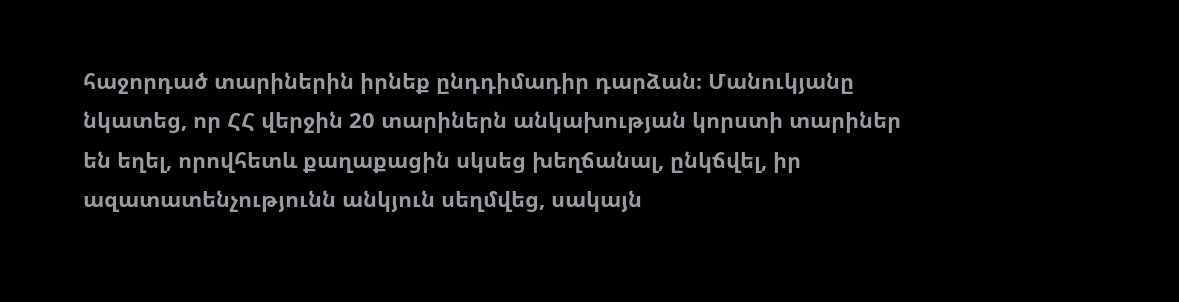հաջորդած տարիներին իրնեք ընդդիմադիր դարձան։ Մանուկյանը նկատեց, որ ՀՀ վերջին 20 տարիներն անկախության կորստի տարիներ են եղել, որովհետև քաղաքացին սկսեց խեղճանալ, ընկճվել, իր ազատատենչությունն անկյուն սեղմվեց, սակայն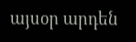այսօր արդեն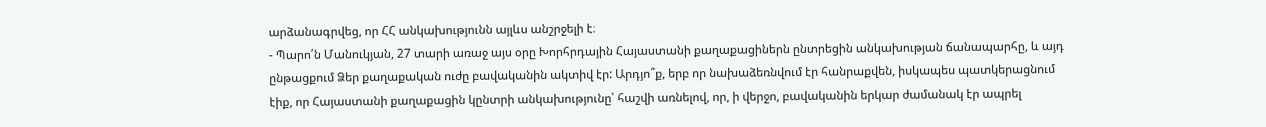արձանագրվեց, որ ՀՀ անկախությունն այլևս անշրջելի է։
- Պարո՛ն Մանուկյան, 27 տարի առաջ այս օրը Խորհրդային Հայաստանի քաղաքացիներն ընտրեցին անկախության ճանապարհը, և այդ ընթացքում Ձեր քաղաքական ուժը բավականին ակտիվ էր: Արդյո՞ք, երբ որ նախաձեռնվում էր հանրաքվեն, իսկապես պատկերացնում էիք, որ Հայաստանի քաղաքացին կընտրի անկախությունը՝ հաշվի առնելով, որ, ի վերջո, բավականին երկար ժամանակ էր ապրել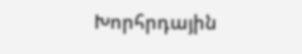Խորհրդային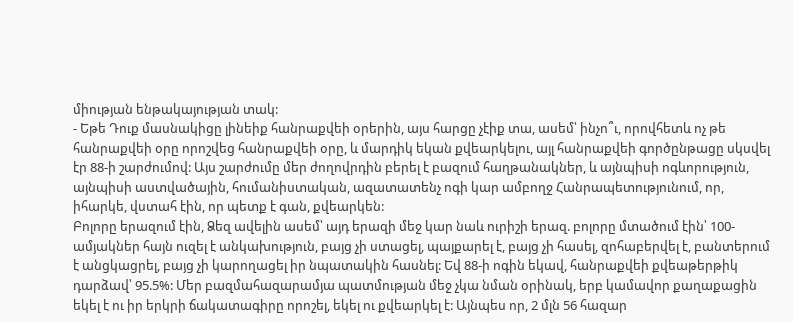միության ենթակայության տակ:
- Եթե Դուք մասնակիցը լինեիք հանրաքվեի օրերին, այս հարցը չէիք տա, ասեմ՝ ինչո՞ւ, որովհետև ոչ թե հանրաքվեի օրը որոշվեց հանրաքվեի օրը, և մարդիկ եկան քվեարկելու, այլ հանրաքվեի գործընթացը սկսվել էր 88-ի շարժումով: Այս շարժումը մեր ժողովրդին բերել է բազում հաղթանակներ, և այնպիսի ոգևորություն, այնպիսի աստվածային, հումանիստական, ազատատենչ ոգի կար ամբողջ Հանրապետությունում, որ, իհարկե, վստահ էին, որ պետք է գան, քվեարկեն:
Բոլորը երազում էին, Ձեզ ավելին ասեմ՝ այդ երազի մեջ կար նաև ուրիշի երազ. բոլորը մտածում էին՝ 100-ամյակներ հայն ուզել է անկախություն, բայց չի ստացել, պայքարել է, բայց չի հասել, զոհաբերվել է, բանտերում է անցկացրել, բայց չի կարողացել իր նպատակին հասնել: Եվ 88-ի ոգին եկավ, հանրաքվեի քվեաթերթիկ դարձավ՝ 95.5%: Մեր բազմահազարամյա պատմության մեջ չկա նման օրինակ, երբ կամավոր քաղաքացին եկել է ու իր երկրի ճակատագիրը որոշել, եկել ու քվեարկել է: Այնպես որ, 2 մլն 56 հազար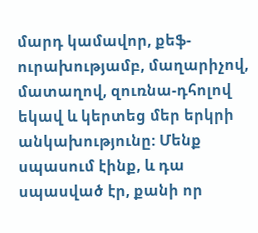մարդ կամավոր, քեֆ-ուրախությամբ, մաղարիչով, մատաղով, զուռնա-դհոլով եկավ և կերտեց մեր երկրի անկախությունը: Մենք սպասում էինք, և դա սպասված էր, քանի որ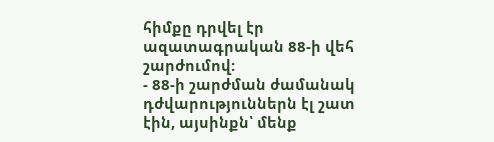հիմքը դրվել էր ազատագրական 88-ի վեհ շարժումով:
- 88-ի շարժման ժամանակ դժվարություններն էլ շատ էին, այսինքն՝ մենք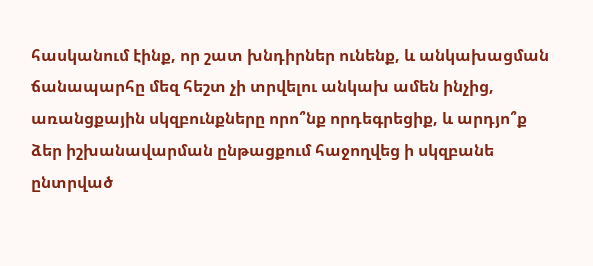հասկանում էինք, որ շատ խնդիրներ ունենք, և անկախացման ճանապարհը մեզ հեշտ չի տրվելու անկախ ամեն ինչից, առանցքային սկզբունքները որո՞նք որդեգրեցիք, և արդյո՞ք ձեր իշխանավարման ընթացքում հաջողվեց ի սկզբանե ընտրված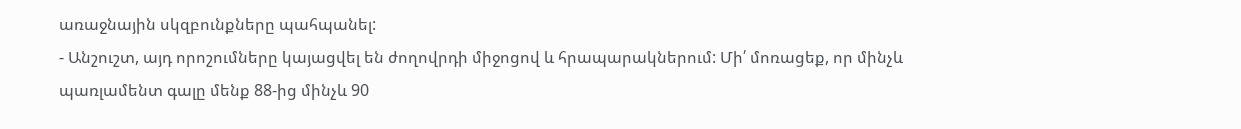առաջնային սկզբունքները պահպանել:
- Անշուշտ, այդ որոշումները կայացվել են ժողովրդի միջոցով և հրապարակներում: Մի՛ մոռացեք, որ մինչև պառլամենտ գալը մենք 88-ից մինչև 90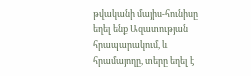թվականի մայիս-հունիսը եղել ենք Ազատության հրապարակում, և հրամայողը, տերը եղել է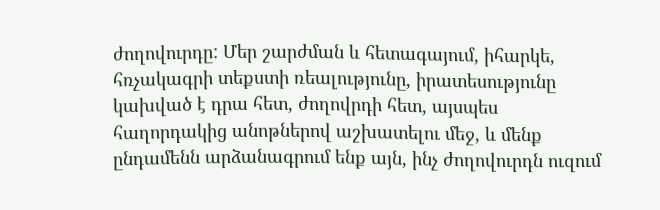ժողովուրդը: Մեր շարժման և հետագայում, իհարկե, հռչակագրի տեքստի ռեալությունը, իրատեսությունը կախված է դրա հետ, ժողովրդի հետ, այսպես հաղորդակից անոթներով աշխատելու մեջ, և մենք ընդամենն արձանագրում ենք այն, ինչ ժողովուրդն ուզում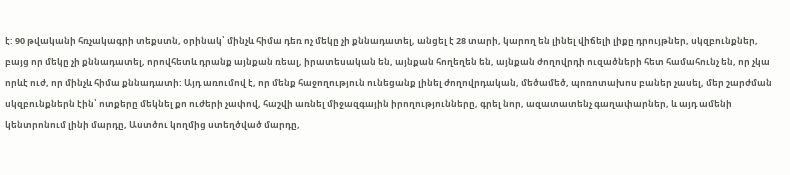է: 90 թվականի հռչակագրի տեքստն, օրինակ՝ մինչև հիմա դեռ ոչ մեկը չի քննադատել, անցել է 28 տարի, կարող են լինել վիճելի լիքը դրույթներ, սկզբունքներ, բայց որ մեկը չի քննադատել, որովհետև դրանք այնքան ռեալ, իրատեսական են, այնքան հողեղեն են, այնքան ժողովրդի ուզածների հետ համահունչ են, որ չկա որևէ ուժ, որ մինչև հիմա քննադատի: Այդ առումով է, որ մենք հաջողություն ունեցանք լինել ժողովրդական, մեծամեծ, պոռոտախոս բաներ չասել, մեր շարժման սկզբունքներն էին՝ ոտքերը մեկնել քո ուժերի չափով, հաշվի առնել միջազգային իրողությունները, գրել նոր, ազատատենչ գաղափարներ, և այդ ամենի կենտրոնում լինի մարդը, Աստծու կողմից ստեղծված մարդը,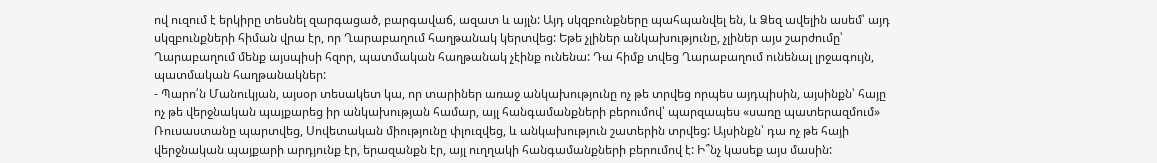ով ուզում է երկիրը տեսնել զարգացած, բարգավաճ, ազատ և այլն: Այդ սկզբունքները պահպանվել են, և Ձեզ ավելին ասեմ՝ այդ սկզբունքների հիման վրա էր, որ Ղարաբաղում հաղթանակ կերտվեց: Եթե չլիներ անկախությունը, չլիներ այս շարժումը՝ Ղարաբաղում մենք այսպիսի հզոր, պատմական հաղթանակ չէինք ունենա: Դա հիմք տվեց Ղարաբաղում ունենալ լրջագույն, պատմական հաղթանակներ:
- Պարո՛ն Մանուկյան, այսօր տեսակետ կա, որ տարիներ առաջ անկախությունը ոչ թե տրվեց որպես այդպիսին, այսինքն՝ հայը ոչ թե վերջնական պայքարեց իր անկախության համար, այլ հանգամանքների բերումով՝ պարզապես «սառը պատերազմում» Ռուսաստանը պարտվեց, Սովետական միությունը փլուզվեց, և անկախություն շատերին տրվեց: Այսինքն՝ դա ոչ թե հայի վերջնական պայքարի արդյունք էր, երազանքն էր, այլ ուղղակի հանգամանքների բերումով է: Ի՞նչ կասեք այս մասին: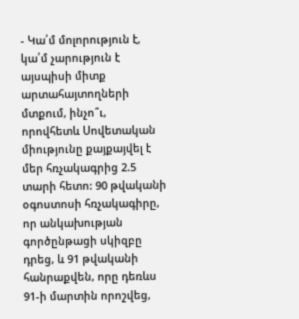- Կա՛մ մոլորություն է, կա՛մ չարություն է այսպիսի միտք արտահայտողների մտքում, ինչո՞ւ, որովհետև Սովետական միությունը քայքայվել է մեր հռչակագրից 2.5 տարի հետո: 90 թվականի օգոստոսի հռչակագիրը, որ անկախության գործընթացի սկիզբը դրեց, և 91 թվականի հանրաքվեն, որը դեռևս 91-ի մարտին որոշվեց,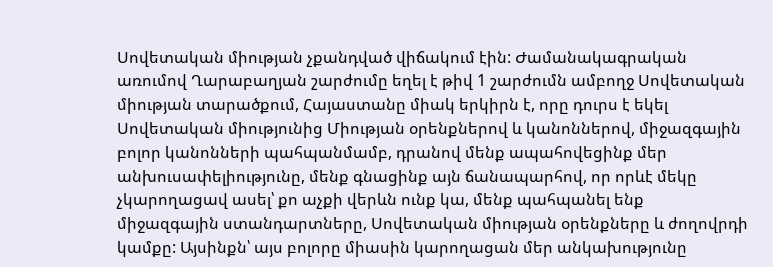Սովետական միության չքանդված վիճակում էին: Ժամանակագրական առումով Ղարաբաղյան շարժումը եղել է թիվ 1 շարժումն ամբողջ Սովետական միության տարածքում, Հայաստանը միակ երկիրն է, որը դուրս է եկել Սովետական միությունից Միության օրենքներով և կանոններով, միջազգային բոլոր կանոնների պահպանմամբ, դրանով մենք ապահովեցինք մեր անխուսափելիությունը, մենք գնացինք այն ճանապարհով, որ որևէ մեկը չկարողացավ ասել՝ քո աչքի վերևն ունք կա, մենք պահպանել ենք միջազգային ստանդարտները, Սովետական միության օրենքները և ժողովրդի կամքը: Այսինքն՝ այս բոլորը միասին կարողացան մեր անկախությունը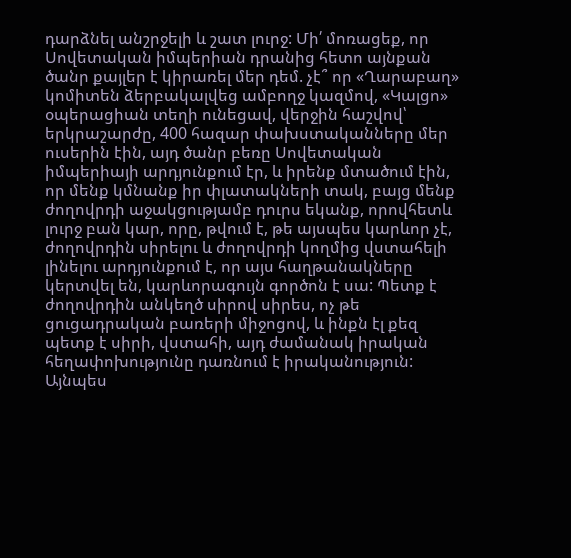դարձնել անշրջելի և շատ լուրջ: Մի՛ մոռացեք, որ Սովետական իմպերիան դրանից հետո այնքան ծանր քայլեր է կիրառել մեր դեմ. չէ՞ որ «Ղարաբաղ» կոմիտեն ձերբակալվեց ամբողջ կազմով, «Կալցո» օպերացիան տեղի ունեցավ, վերջին հաշվով՝ երկրաշարժը, 400 հազար փախստականները մեր ուսերին էին, այդ ծանր բեռը Սովետական իմպերիայի արդյունքում էր, և իրենք մտածում էին, որ մենք կմնանք իր փլատակների տակ, բայց մենք ժողովրդի աջակցությամբ դուրս եկանք, որովհետև լուրջ բան կար, որը, թվում է, թե այսպես կարևոր չէ, ժողովրդին սիրելու և ժողովրդի կողմից վստահելի լինելու արդյունքում է, որ այս հաղթանակները կերտվել են, կարևորագույն գործոն է սա: Պետք է ժողովրդին անկեղծ սիրով սիրես, ոչ թե ցուցադրական բառերի միջոցով, և ինքն էլ քեզ պետք է սիրի, վստահի, այդ ժամանակ իրական հեղափոխությունը դառնում է իրականություն: Այնպես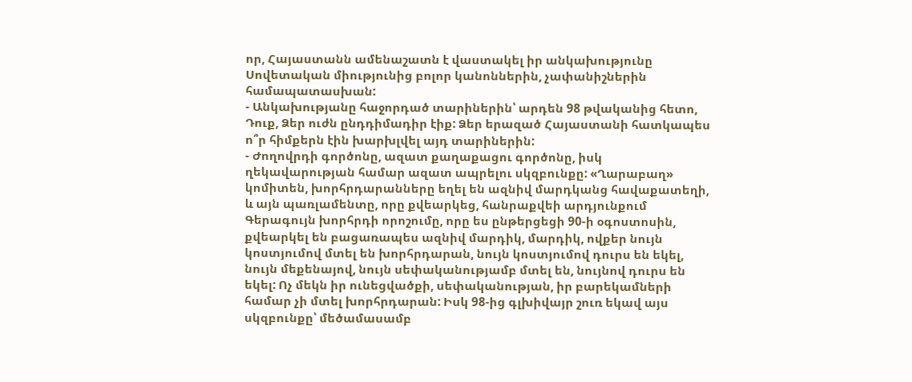որ, Հայաստանն ամենաշատն է վաստակել իր անկախությունը Սովետական միությունից բոլոր կանոններին, չափանիշներին համապատասխան:
- Անկախությանը հաջորդած տարիներին՝ արդեն 98 թվականից հետո, Դուք, Ձեր ուժն ընդդիմադիր էիք: Ձեր երազած Հայաստանի հատկապես ո՞ր հիմքերն էին խարխլվել այդ տարիներին:
- Ժողովրդի գործոնը, ազատ քաղաքացու գործոնը, իսկ ղեկավարության համար ազատ ապրելու սկզբունքը: «Ղարաբաղ» կոմիտեն, խորհրդարանները եղել են ազնիվ մարդկանց հավաքատեղի, և այն պառլամենտը, որը քվեարկեց, հանրաքվեի արդյունքում Գերագույն խորհրդի որոշումը, որը ես ընթերցեցի 90-ի օգոստոսին, քվեարկել են բացառապես ազնիվ մարդիկ, մարդիկ, ովքեր նույն կոստյումով մտել են խորհրդարան, նույն կոստյումով դուրս են եկել, նույն մեքենայով, նույն սեփականությամբ մտել են, նույնով դուրս են եկել: Ոչ մեկն իր ունեցվածքի, սեփականության, իր բարեկամների համար չի մտել խորհրդարան: Իսկ 98-ից գլխիվայր շուռ եկավ այս սկզբունքը՝ մեծամասամբ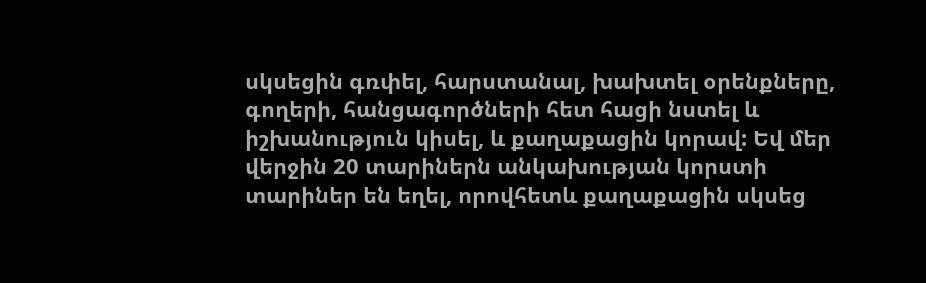սկսեցին գռփել, հարստանալ, խախտել օրենքները, գողերի, հանցագործների հետ հացի նստել և իշխանություն կիսել, և քաղաքացին կորավ: Եվ մեր վերջին 20 տարիներն անկախության կորստի տարիներ են եղել, որովհետև քաղաքացին սկսեց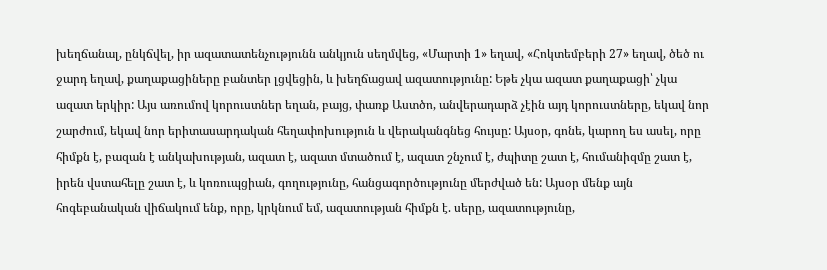խեղճանալ, ընկճվել, իր ազատատենչությունն անկյուն սեղմվեց, «Մարտի 1» եղավ, «Հոկտեմբերի 27» եղավ, ծեծ ու ջարդ եղավ, քաղաքացիները բանտեր լցվեցին, և խեղճացավ ազատությունը: Եթե չկա ազատ քաղաքացի՝ չկա ազատ երկիր: Այս առումով կորուստներ եղան, բայց, փառք Աստծո, անվերադարձ չէին այդ կորուստները, եկավ նոր շարժում, եկավ նոր երիտասարդական հեղափոխություն և վերականգնեց հույսը: Այսօր, գոնե, կարող ես ասել, որը հիմքն է, բազան է անկախության, ազատ է, ազատ մտածում է, ազատ շնչում է, ժպիտը շատ է, հումանիզմը շատ է, իրեն վստահելը շատ է, և կոռուպցիան, գողությունը, հանցագործությունը մերժված են: Այսօր մենք այն հոգեբանական վիճակում ենք, որը, կրկնում եմ, ազատության հիմքն է. սերը, ազատությունը,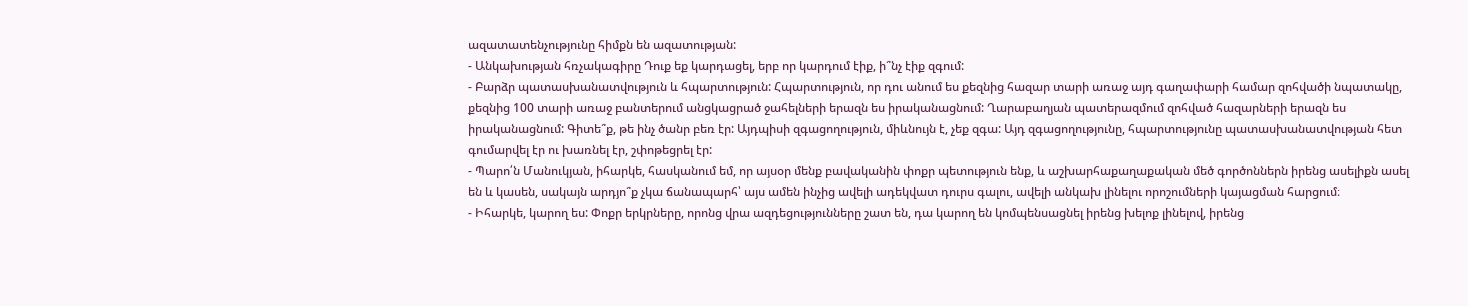ազատատենչությունը հիմքն են ազատության:
- Անկախության հռչակագիրը Դուք եք կարդացել, երբ որ կարդում էիք, ի՞նչ էիք զգում:
- Բարձր պատասխանատվություն և հպարտություն: Հպարտություն, որ դու անում ես քեզնից հազար տարի առաջ այդ գաղափարի համար զոհվածի նպատակը, քեզնից 100 տարի առաջ բանտերում անցկացրած ջահելների երազն ես իրականացնում: Ղարաբաղյան պատերազմում զոհված հազարների երազն ես իրականացնում: Գիտե՞ք, թե ինչ ծանր բեռ էր: Այդպիսի զգացողություն, միևնույն է, չեք զգա: Այդ զգացողությունը, հպարտությունը պատասխանատվության հետ գումարվել էր ու խառնել էր, շփոթեցրել էր:
- Պարո՛ն Մանուկյան, իհարկե, հասկանում եմ, որ այսօր մենք բավականին փոքր պետություն ենք, և աշխարհաքաղաքական մեծ գործոններն իրենց ասելիքն ասել են և կասեն, սակայն արդյո՞ք չկա ճանապարհ՝ այս ամեն ինչից ավելի ադեկվատ դուրս գալու, ավելի անկախ լինելու որոշումների կայացման հարցում։
- Իհարկե, կարող ես: Փոքր երկրները, որոնց վրա ազդեցությունները շատ են, դա կարող են կոմպենսացնել իրենց խելոք լինելով, իրենց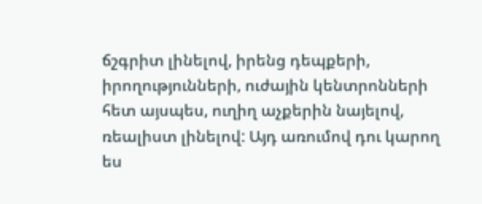ճշգրիտ լինելով, իրենց դեպքերի, իրողությունների, ուժային կենտրոնների հետ այսպես, ուղիղ աչքերին նայելով, ռեալիստ լինելով: Այդ առումով դու կարող ես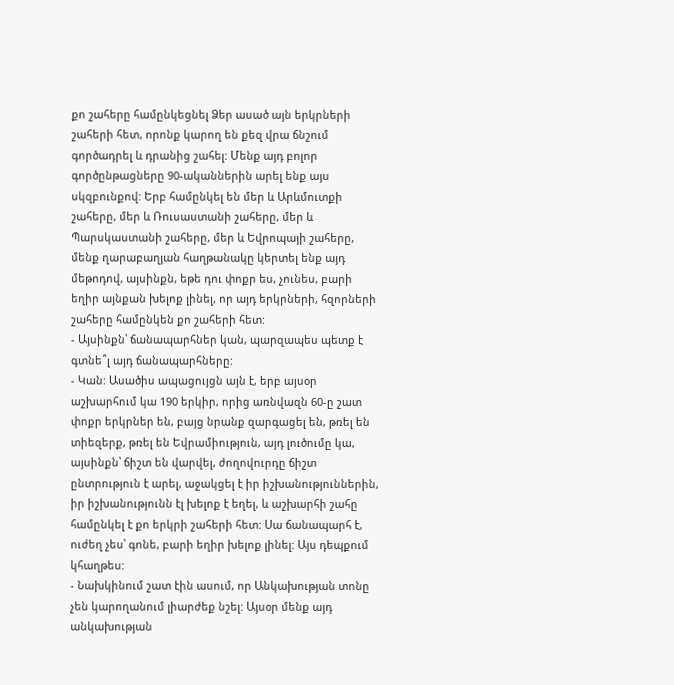քո շահերը համընկեցնել Ձեր ասած այն երկրների շահերի հետ, որոնք կարող են քեզ վրա ճնշում գործադրել և դրանից շահել: Մենք այդ բոլոր գործընթացները 90-ականներին արել ենք այս սկզբունքով: Երբ համընկել են մեր և Արևմուտքի շահերը, մեր և Ռուսաստանի շահերը, մեր և Պարսկաստանի շահերը, մեր և Եվրոպայի շահերը, մենք ղարաբաղյան հաղթանակը կերտել ենք այդ մեթոդով, այսինքն, եթե դու փոքր ես, չունես, բարի եղիր այնքան խելոք լինել, որ այդ երկրների, հզորների շահերը համընկեն քո շահերի հետ:
- Այսինքն՝ ճանապարհներ կան, պարզապես պետք է գտնե՞լ այդ ճանապարհները:
- Կան: Ասածիս ապացույցն այն է, երբ այսօր աշխարհում կա 190 երկիր, որից առնվազն 60-ը շատ փոքր երկրներ են, բայց նրանք զարգացել են, թռել են տիեզերք, թռել են Եվրամիություն, այդ լուծումը կա, այսինքն՝ ճիշտ են վարվել, ժողովուրդը ճիշտ ընտրություն է արել, աջակցել է իր իշխանություններին, իր իշխանությունն էլ խելոք է եղել, և աշխարհի շահը համընկել է քո երկրի շահերի հետ: Սա ճանապարհ է, ուժեղ չես՝ գոնե, բարի եղիր խելոք լինել: Այս դեպքում կհաղթես:
- Նախկինում շատ էին ասում, որ Անկախության տոնը չեն կարողանում լիարժեք նշել: Այսօր մենք այդ անկախության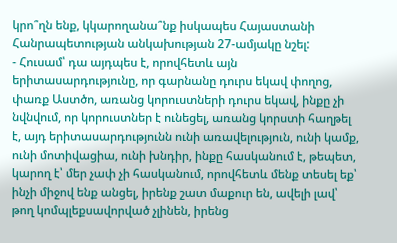կրո՞ղն ենք, կկարողանա՞նք իսկապես Հայաստանի Հանրապետության անկախության 27-ամյակը նշել:
- Հուսամ՝ դա այդպես է, որովհետև այն երիտասարդությունը, որ գարնանը դուրս եկավ փողոց, փառք Աստծո, առանց կորուստների դուրս եկավ, ինքը չի նվնվում, որ կորուստներ է ունեցել, առանց կորստի հաղթել է, այդ երիտասարդությունն ունի առավելություն, ունի կամք, ունի մոտիվացիա, ունի խնդիր, ինքը հասկանում է, թեպետ, կարող է՝ մեր չափ չի հասկանում, որովհետև մենք տեսել եք՝ ինչի միջով ենք անցել, իրենք շատ մաքուր են, ավելի լավ՝ թող կոմպլեքսավորված չլինեն, իրենց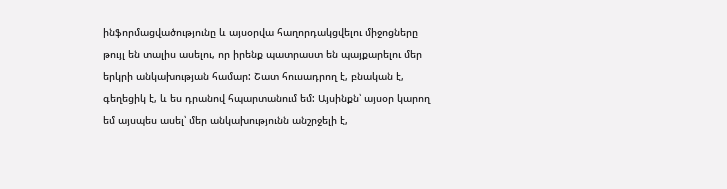ինֆորմացվածությունը և այսօրվա հաղորդակցվելու միջոցները թույլ են տալիս ասելու, որ իրենք պատրաստ են պայքարելու մեր երկրի անկախության համար: Շատ հուսադրող է, բնական է, գեղեցիկ է, և ես դրանով հպարտանում եմ: Այսինքն՝ այսօր կարող եմ այսպես ասել՝ մեր անկախությունն անշրջելի է,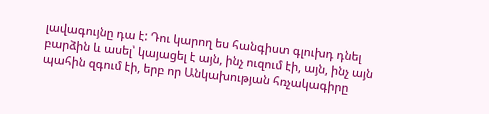լավագույնը դա է: Դու կարող ես հանգիստ գլուխդ դնել բարձին և ասել՝ կայացել է այն, ինչ ուզում էի, այն, ինչ այն պահին զգում էի, երբ որ Անկախության հռչակագիրը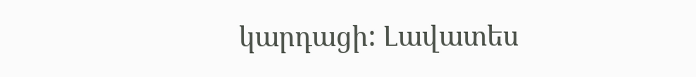կարդացի: Լավատես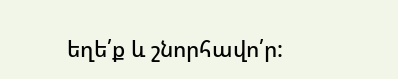եղե՛ք և շնորհավո՛ր: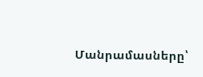Մանրամասները՝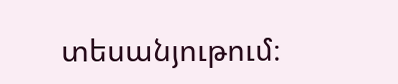տեսանյութում։